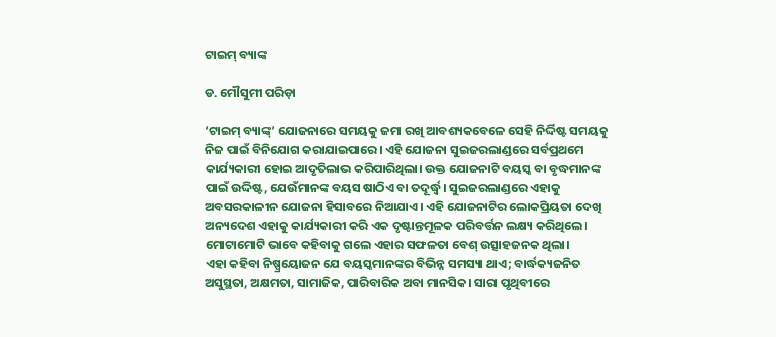ଟାଇମ୍‌ ବ୍ୟାଙ୍କ

ଡ. ମୌସୁମୀ ପରିଡ଼ା

‘ଟାଇମ୍‌ ବ୍ୟାଙ୍କ୍‌’ ଯୋଜନାରେ ସମୟକୁ ଜମା ରଖି ଆବଶ୍ୟକବେଳେ ସେହି ନିର୍ଦ୍ଦିଷ୍ଟ ସମୟକୁ ନିଜ ପାଇଁ ବିନିଯୋଗ କରାଯାଇପାରେ। ଏହି ଯୋଜନା ସୁଇଜରଲାଣ୍ଡରେ ସର୍ବପ୍ରଥମେ କାର୍ଯ୍ୟକାରୀ ହୋଇ ଆଦୃତିଲାଭ କରିପାରିଥିଲା। ଉକ୍ତ ଯୋଜନାଟି ବୟସ୍କ ବା ବୃଦ୍ଧମାନଙ୍କ ପାଇଁ ଉଦ୍ଦିଷ୍ଟ, ଯେଉଁମାନଙ୍କ ବୟସ ଷାଠିଏ ବା ତଦୂର୍ଦ୍ଧ୍ୱ। ସୁଇଜରଲାଣ୍ଡରେ ଏହାକୁ ଅବସରକାଳୀନ ଯୋଜନା ହିସାବରେ ନିଆଯାଏ। ଏହି ଯୋଜନାଟିର ଲୋକପ୍ରିୟତା ଦେଖି ଅନ୍ୟଦେଶ ଏହାକୁ କାର୍ଯ୍ୟକାରୀ କରି ଏକ ଦୃଷ୍ଟାନ୍ତମୂଳକ ପରିବର୍ତ୍ତନ ଲକ୍ଷ୍ୟ କରିଥିଲେ। ମୋଟାମୋଟି ଭାବେ କହିବାକୁ ଗଲେ ଏହାର ସଫଳତା ବେଶ୍‌ ଉତ୍ସାହଜନକ ଥିଲା।
ଏହା କହିବା ନିଷ୍ପ୍ରୟୋଜନ ଯେ ବୟସ୍କମାନଙ୍କର ବିଭିନ୍ନ ସମସ୍ୟା ଥାଏ; ବାର୍ଦ୍ଧକ୍ୟଜନିତ ଅସୁସ୍ଥତା, ଅକ୍ଷମତା, ସାମାଜିକ, ପାରିବାରିକ ଅବା ମାନସିକ। ସାରା ପୃଥିବୀରେ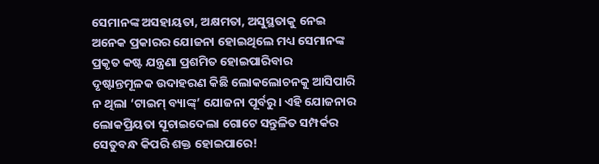ସେମାନଙ୍କ ଅସହାୟତା, ଅକ୍ଷମତା, ଅସୁସ୍ଥତାକୁ ନେଇ ଅନେକ ପ୍ରକାରର ଯୋଜନା ହୋଇଥିଲେ ମଧ୍ୟ ସେମାନଙ୍କ ପ୍ରକୃତ କଷ୍ଟ ଯନ୍ତ୍ରଣା ପ୍ରଶମିତ ହୋଇପାରିବାର ଦୃଷ୍ଟାନ୍ତମୂଳକ ଉଦାହରଣ କିଛି ଲୋକଲୋଚନକୁ ଆସିପାରି ନ ଥିଲା ‘ଟାଇମ୍‌ ବ୍ୟାଙ୍କ୍‌’ ଯୋଜନା ପୂର୍ବରୁ। ଏହି ଯୋଜନାର ଲୋକପ୍ରିୟତା ସୂଚାଇଦେଲା ଗୋଟେ ସନ୍ତୁଳିତ ସମ୍ପର୍କର ସେତୁବନ୍ଧ କିପରି ଶକ୍ତ ହୋଇପାରେ!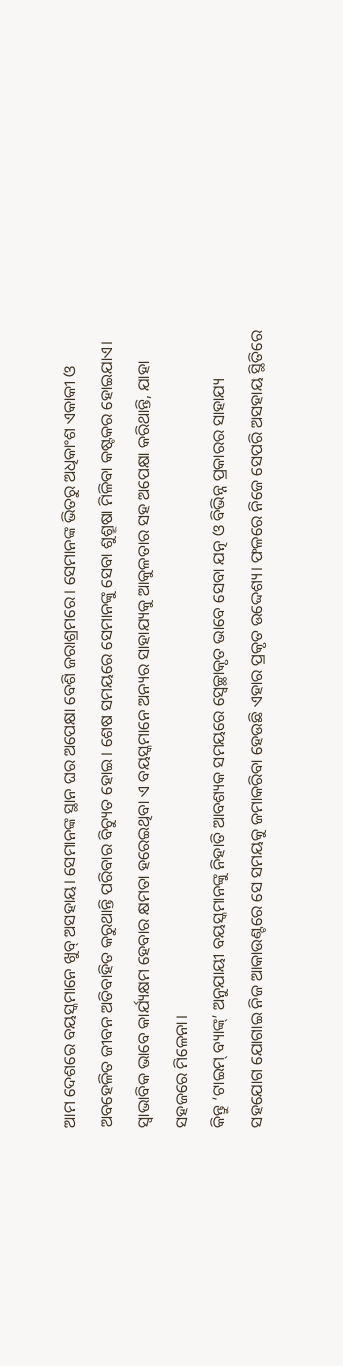ଆମ ଦେଶରେ ବୟସ୍କମାନେ ଖୁବ୍‌ ଅସହାୟ। ସେମାନଙ୍କ ସ୍ଥାନ ଘର ଅପେକ୍ଷା ବେଶି ଜରାଶ୍ରମରେ। ସେମାନଙ୍କ ଭିତରୁ ଅଧିକାଂଶ ଏକାକୀ ଓ ଅବହେଳିତ ଜୀବନ ଅତିବାହିତ କରୁଥାନ୍ତି ପରିବାର ବିଚ୍ୟୁତ ହୋଇ। ଶେଷ ସମୟରେ ସେମାନଙ୍କୁ ସେବା ଶୁଶ୍ରୂଷା ମିଳିବା କଷ୍ଟକର ହୋଇଯାଏ। ସ୍ବାଭାବିକ ଭାବେ କାର୍ଯ୍ୟକ୍ଷମ ହେବାର କ୍ଷମତା ହରେଇଥିବା ଏ ବୟସ୍କମାନେ ଅନ୍ୟର ସାହାଯ୍ୟକୁ ଆକୁଳତାର ସହ ଅପେକ୍ଷା କରିଥାନ୍ତି, ଯାହା ସହଜରେ ମିଳେନା।
କିନ୍ତୁ ‘ଟାଇମ୍‌ ବ୍ୟାଙ୍କ୍‌’ ଅନୁଯାୟୀ ବୟସ୍କମାନଙ୍କୁ ନିହାତି ଆବଶ୍ୟକ ସମୟରେ ସ୍ବେଚ୍ଛାକୃତ ଭାବେ ସେବା ଯତ୍ନ ଓ ବିଭିନ୍ନ ପ୍ରକାରର ସାହାଯ୍ୟ ସହଯୋଗ ଯୋଗାଇ ନିଜ ଆକାଉଣ୍ଟରେ ସେ ସମୟକୁ ଜମାକରିବା ହେଉଛି ଏହାର ପ୍ରକୃତ ଉଦ୍ଦେଶ୍ୟ। ଫଳରେ ନିଜେ ସେପରି ଅସହାୟ ସ୍ଥିତିରେ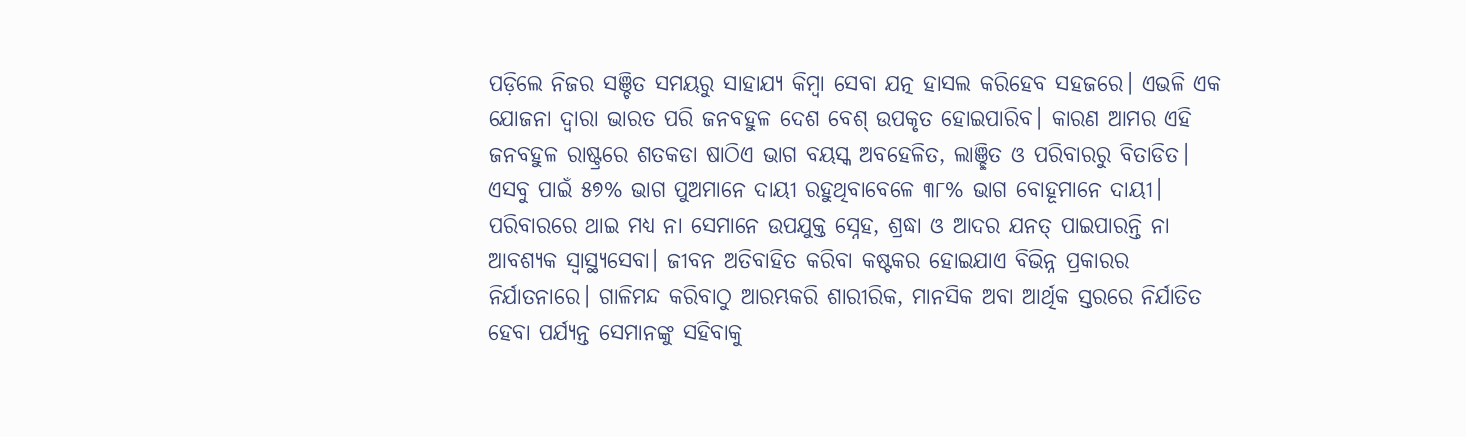ପଡ଼ିଲେ ନିଜର ସଞ୍ଚିତ ସମୟରୁ ସାହାଯ୍ୟ କିମ୍ବା ସେବା ଯତ୍ନ ହାସଲ କରିହେବ ସହଜରେ। ଏଭଳି ଏକ ଯୋଜନା ଦ୍ୱାରା ଭାରତ ପରି ଜନବହୁଳ ଦେଶ ବେଶ୍‌ ଉପକୃତ ହୋଇପାରିବ। କାରଣ ଆମର ଏହି ଜନବହୁଳ ରାଷ୍ଟ୍ରରେ ଶତକଡା ଷାଠିଏ ଭାଗ ବୟସ୍କ ଅବହେଳିତ, ଲାଞ୍ଛିତ ଓ ପରିବାରରୁ ବିତାଡିତ। ଏସବୁ ପାଇଁ ୫୭% ଭାଗ ପୁଅମାନେ ଦାୟୀ ରହୁଥିବାବେଳେ ୩୮% ଭାଗ ବୋହୂମାନେ ଦାୟୀ।
ପରିବାରରେ ଥାଇ ମଧ୍ୟ ନା ସେମାନେ ଉପଯୁକ୍ତ ସ୍ନେହ, ଶ୍ରଦ୍ଧା ଓ ଆଦର ଯନତ୍ ପାଇପାରନ୍ତି ନା ଆବଶ୍ୟକ ସ୍ବାସ୍ଥ୍ୟସେବା। ଜୀବନ ଅତିବାହିତ କରିବା କଷ୍ଟକର ହୋଇଯାଏ ବିଭିନ୍ନ ପ୍ରକାରର ନିର୍ଯାତନାରେ। ଗାଳିମନ୍ଦ କରିବାଠୁ ଆରମ୍ଭକରି ଶାରୀରିକ, ମାନସିକ ଅବା ଆର୍ଥିକ ସ୍ତରରେ ନିର୍ଯାତିତ ହେବା ପର୍ଯ୍ୟନ୍ତ ସେମାନଙ୍କୁ ସହିବାକୁ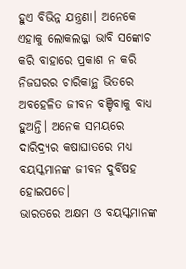ହୁଏ ବିଭିନ୍ନ ଯନ୍ତ୍ରଣା। ଅନେକେ ଏହାକୁ ଲୋକଲଜ୍ଜା ଭାବି ସଙ୍କୋଚ କରି ବାହାରେ ପ୍ରକାଶ ନ କରି ନିଜଘରର ଚାରିକାନ୍ଥ ଭିତରେ ଅବହେଳିତ ଜୀବନ ବଞ୍ଚିବାକୁ ବାଧ୍ୟ ହୁଅନ୍ତି। ଅନେକ ସମୟରେ ଦାରିଦ୍ର୍ୟର କଷାଘାତରେ ମଧ୍ୟ ବୟସ୍କମାନଙ୍କ ଜୀବନ ଦୁର୍ବିଷହ ହୋଇପଡେ।
ଭାରତରେ ଅକ୍ଷମ ଓ ବୟସ୍କମାନଙ୍କ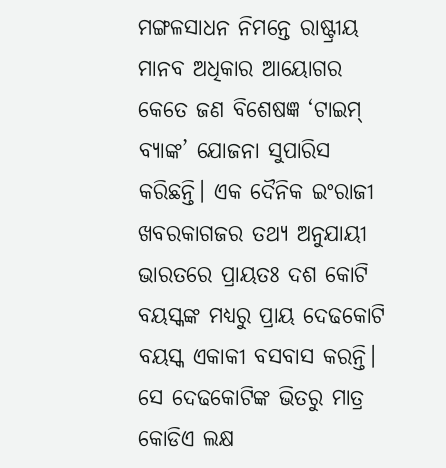ମଙ୍ଗଳସାଧନ ନିମନ୍ତେ ରାଷ୍ଟ୍ରୀୟ ମାନବ ଅଧିକାର ଆୟୋଗର କେତେ ଜଣ ବିଶେଷଜ୍ଞ ‘ଟାଇମ୍‌ ବ୍ୟାଙ୍କ’ ଯୋଜନା ସୁପାରିସ କରିଛନ୍ତି। ଏକ ଦୈନିକ ଇଂରାଜୀ ଖବରକାଗଜର ତଥ୍ୟ ଅନୁଯାୟୀ ଭାରତରେ ପ୍ରାୟତଃ ଦଶ କୋଟି ବୟସ୍କଙ୍କ ମଧ୍ୟରୁ ପ୍ରାୟ ଦେଢକୋଟି ବୟସ୍କ ଏକାକୀ ବସବାସ କରନ୍ତି। ସେ ଦେଢକୋଟିଙ୍କ ଭିତରୁ ମାତ୍ର କୋଡିଏ ଲକ୍ଷ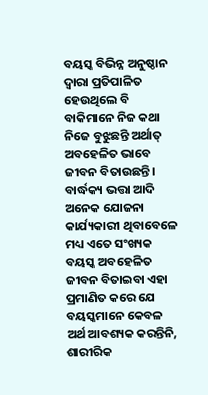ବୟସ୍କ ବିଭିନ୍ନ ଅନୁଷ୍ଠାନ ଦ୍ୱାରା ପ୍ରତିପାଳିତ ହେଉଥିଲେ ବି ବାକିମାନେ ନିଜ କଥା ନିଜେ ବୁଝୁଛନ୍ତି ଅର୍ଥାତ୍‌ ଅବହେଳିତ ଭାବେ ଜୀବନ ବିତାଉଛନ୍ତି। ବାର୍ଦ୍ଧକ୍ୟ ଭତ୍ତା ଆଦି ଅନେକ ଯୋଜନା କାର୍ଯ୍ୟକାରୀ ଥିବାବେଳେ ମଧ୍ୟ ଏତେ ସଂଖ୍ୟକ ବୟସ୍କ ଅବହେଳିତ ଜୀବନ ବିତାଇବା ଏହା ପ୍ରମାଣିତ କରେ ଯେ ବୟସ୍କମାନେ କେବଳ ଅର୍ଥ ଆବଶ୍ୟକ କରନ୍ତିନି, ଶାରୀରିକ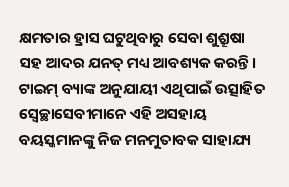କ୍ଷମତାର ହ୍ରାସ ଘଟୁଥିବାରୁ ସେବା ଶୁଶ୍ରୂଷା ସହ ଆଦର ଯନତ୍ ମଧ୍ୟ ଆବଶ୍ୟକ କରନ୍ତି।
ଟାଇମ୍‌ ବ୍ୟାଙ୍କ ଅନୁଯାୟୀ ଏଥିପାଇଁ ଉତ୍ସାହିତ ସ୍ବେଚ୍ଛାସେବୀମାନେ ଏହି ଅସହାୟ ବୟସ୍କମାନଙ୍କୁ ନିଜ ମନମୁତାବକ ସାହାଯ୍ୟ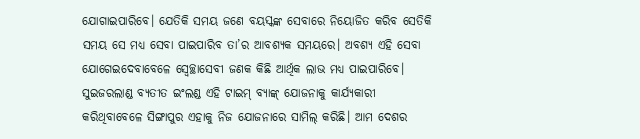ଯୋଗାଇପାରିବେ। ଯେତିକି ସମୟ ଜଣେ ବୟସ୍କଙ୍କ ସେବାରେ ନିୟୋଜିତ କରିବ ସେତିକି ସମୟ ସେ ମଧ୍ୟ ସେବା ପାଇପାରିବ ତା’ର ଆବଶ୍ୟକ ସମୟରେ। ଅବଶ୍ୟ ଏହି ସେବା ଯୋଗେଇଦେବାବେଳେ ସ୍ବେଚ୍ଛାସେବୀ ଜଣକ କିଛି ଆର୍ଥିକ ଲାଭ ମଧ୍ୟ ପାଇପାରିବେ। ସୁଇଜରଲାଣ୍ଡ ବ୍ୟତୀତ ଇଂଲଣ୍ଡ ଏହି ଟାଇମ୍‌ ବ୍ୟାଙ୍କ୍‌ ଯୋଜନାକୁ କାର୍ଯ୍ୟକାରୀ କରିଥିବାବେଳେ ସିଙ୍ଗାପୁର ଏହାକୁ ନିଜ ଯୋଜନାରେ ସାମିଲ୍‌ କରିଛି। ଆମ ଦେଶର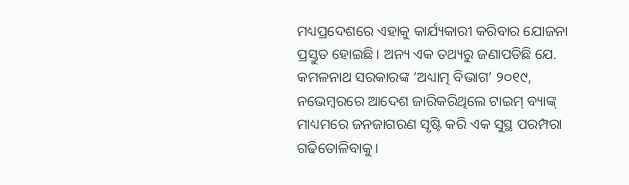ମଧ୍ୟପ୍ରଦେଶରେ ଏହାକୁ କାର୍ଯ୍ୟକାରୀ କରିବାର ଯୋଜନା ପ୍ରସ୍ତୁତ ହୋଇଛି। ଅନ୍ୟ ଏକ ତଥ୍ୟରୁ ଜଣାପଡିଛି ଯେ. କମଳନାଥ ସରକାରଙ୍କ ‘ଅଧ୍ୟାତ୍ମ ବିଭାଗ’ ୨୦୧୯, ନଭେମ୍ବରରେ ଆଦେଶ ଜାରିକରିଥିଲେ ଟାଇମ୍‌ ବ୍ୟାଙ୍କ୍‌ ମାଧ୍ୟମରେ ଜନଜାଗରଣ ସୃଷ୍ଟି କରି ଏକ ସୁସ୍ଥ ପରମ୍ପରା ଗଢିତୋଳିବାକୁ।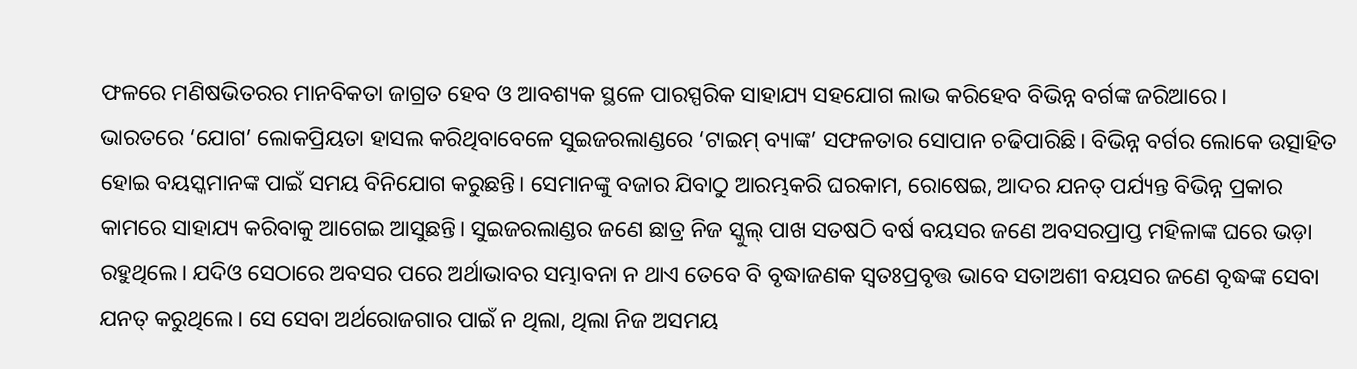ଫଳରେ ମଣିଷଭିତରର ମାନବିକତା ଜାଗ୍ରତ ହେବ ଓ ଆବଶ୍ୟକ ସ୍ଥଳେ ପାରସ୍ପରିକ ସାହାଯ୍ୟ ସହଯୋଗ ଲାଭ କରିହେବ ବିଭିନ୍ନ ବର୍ଗଙ୍କ ଜରିଆରେ।
ଭାରତରେ ‘ଯୋଗ’ ଲୋକପ୍ରିୟତା ହାସଲ କରିଥିବାବେଳେ ସୁଇଜରଲାଣ୍ଡରେ ‘ଟାଇମ୍‌ ବ୍ୟାଙ୍କ’ ସଫଳତାର ସୋପାନ ଚଢିପାରିଛି। ବିଭିନ୍ନ ବର୍ଗର ଲୋକେ ଉତ୍ସାହିତ ହୋଇ ବୟସ୍କମାନଙ୍କ ପାଇଁ ସମୟ ବିନିଯୋଗ କରୁଛନ୍ତି। ସେମାନଙ୍କୁ ବଜାର ଯିବାଠୁ ଆରମ୍ଭକରି ଘରକାମ, ରୋଷେଇ, ଆଦର ଯନତ୍ ପର୍ଯ୍ୟନ୍ତ ବିଭିନ୍ନ ପ୍ରକାର କାମରେ ସାହାଯ୍ୟ କରିବାକୁ ଆଗେଇ ଆସୁଛନ୍ତି। ସୁଇଜରଲାଣ୍ଡର ଜଣେ ଛାତ୍ର ନିଜ ସ୍କୁଲ୍‌ ପାଖ ସତଷଠି ବର୍ଷ ବୟସର ଜଣେ ଅବସରପ୍ରାପ୍ତ ମହିଳାଙ୍କ ଘରେ ଭଡ଼ା ରହୁଥିଲେ। ଯଦିଓ ସେଠାରେ ଅବସର ପରେ ଅର୍ଥାଭାବର ସମ୍ଭାବନା ନ ଥାଏ ତେବେ ବି ବୃଦ୍ଧାଜଣକ ସ୍ବତଃପ୍ରବୃତ୍ତ ଭାବେ ସତାଅଶୀ ବୟସର ଜଣେ ବୃଦ୍ଧଙ୍କ ସେବା ଯନତ୍ କରୁଥିଲେ। ସେ ସେବା ଅର୍ଥରୋଜଗାର ପାଇଁ ନ ଥିଲା, ଥିଲା ନିଜ ଅସମୟ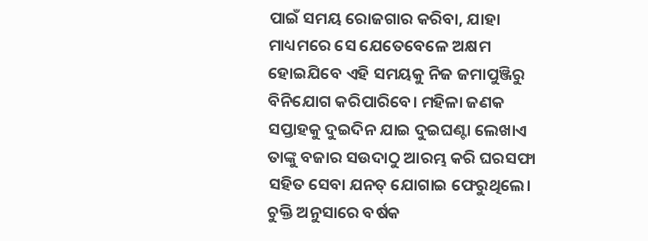ପାଇଁ ସମୟ ରୋଜଗାର କରିବା, ଯାହା ମାଧ୍ୟମରେ ସେ ଯେତେବେଳେ ଅକ୍ଷମ ହୋଇଯିବେ ଏହି ସମୟକୁ ନିଜ ଜମାପୁଞ୍ଜିରୁ ବିନିଯୋଗ କରିପାରିବେ। ମହିଳା ଜଣକ ସପ୍ତାହକୁ ଦୁଇଦିନ ଯାଇ ଦୁଇଘଣ୍ଟା ଲେଖାଏ ତାଙ୍କୁ ବଜାର ସଉଦାଠୁ ଆରମ୍ଭ କରି ଘରସଫା ସହିତ ସେବା ଯନତ୍ ଯୋଗାଇ ଫେରୁଥିଲେ। ଚୁକ୍ତି ଅନୁସାରେ ବର୍ଷକ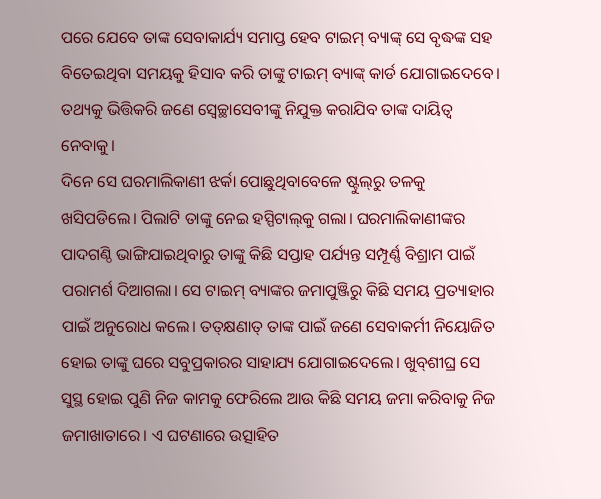ପରେ ଯେବେ ତାଙ୍କ ସେବାକାର୍ଯ୍ୟ ସମାପ୍ତ ହେବ ଟାଇମ୍‌ ବ୍ୟାଙ୍କ୍‌ ସେ ବୃଦ୍ଧଙ୍କ ସହ ବିତେଇଥିବା ସମୟକୁ ହିସାବ କରି ତାଙ୍କୁ ଟାଇମ୍‌ ବ୍ୟାଙ୍କ୍‌ କାର୍ଡ ଯୋଗାଇଦେବେ। ତଥ୍ୟକୁ ଭିତ୍ତିକରି ଜଣେ ସ୍ବେଚ୍ଛାସେବୀଙ୍କୁ ନିଯୁକ୍ତ କରାଯିବ ତାଙ୍କ ଦାୟିତ୍ୱ ନେବାକୁ।
ଦିନେ ସେ ଘରମାଲିକାଣୀ ଝର୍କା ପୋଛୁଥିବାବେଳେ ଷ୍ଟୁଲ୍‌ରୁ ତଳକୁ ଖସିପଡିଲେ। ପିଲାଟି ତାଙ୍କୁ ନେଇ ହସ୍ପିଟାଲ୍‌କୁ ଗଲା। ଘରମାଲିକାଣୀଙ୍କର ପାଦଗଣ୍ଠି ଭାଙ୍ଗିଯାଇଥିବାରୁ ତାଙ୍କୁ କିଛି ସପ୍ତାହ ପର୍ଯ୍ୟନ୍ତ ସମ୍ପୂର୍ଣ୍ଣ ବିଶ୍ରାମ ପାଇଁ ପରାମର୍ଶ ଦିଆଗଲା। ସେ ଟାଇମ୍‌ ବ୍ୟାଙ୍କର ଜମାପୁଞ୍ଜିରୁ କିଛି ସମୟ ପ୍ରତ୍ୟାହାର ପାଇଁ ଅନୁରୋଧ କଲେ। ତତ୍‌କ୍ଷଣାତ୍‌ ତାଙ୍କ ପାଇଁ ଜଣେ ସେବାକର୍ମୀ ନିୟୋଜିତ ହୋଇ ତାଙ୍କୁ ଘରେ ସବୁପ୍ରକାରର ସାହାଯ୍ୟ ଯୋଗାଇଦେଲେ। ଖୁବ୍‌ଶୀଘ୍ର ସେ ସୁସ୍ଥ ହୋଇ ପୁଣି ନିଜ କାମକୁ ଫେରିଲେ ଆଉ କିଛି ସମୟ ଜମା କରିବାକୁ ନିଜ ଜମାଖାତାରେ। ଏ ଘଟଣାରେ ଉତ୍ସାହିତ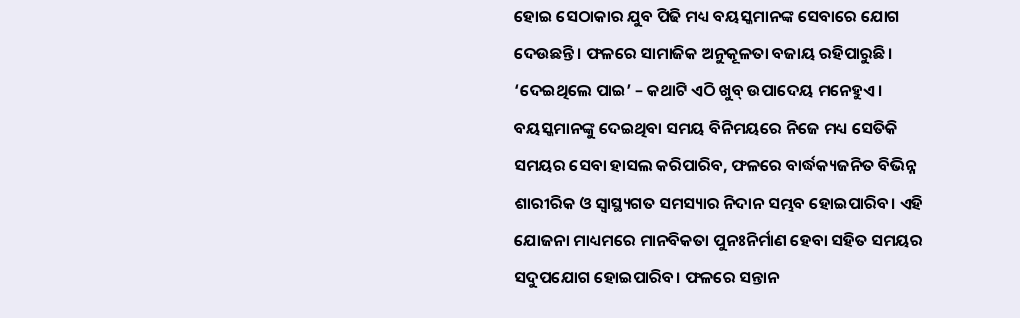ହୋଇ ସେଠାକାର ଯୁବ ପିଢି ମଧ୍ୟ ବୟସ୍କମାନଙ୍କ ସେବାରେ ଯୋଗ ଦେଉଛନ୍ତି। ଫଳରେ ସାମାଜିକ ଅନୁକୂଳତା ବଜାୟ ରହିପାରୁଛି।
‘ଦେଇଥିଲେ ପାଇ’ – କଥାଟି ଏଠି ଖୁବ୍‌ ଉପାଦେୟ ମନେହୁଏ। ବୟସ୍କମାନଙ୍କୁ ଦେଇଥିବା ସମୟ ବିନିମୟରେ ନିଜେ ମଧ୍ୟ ସେତିକି ସମୟର ସେବା ହାସଲ କରିପାରିବ, ଫଳରେ ବାର୍ଦ୍ଧକ୍ୟଜନିତ ବିଭିନ୍ନ ଶାରୀରିକ ଓ ସ୍ବାସ୍ଥ୍ୟଗତ ସମସ୍ୟାର ନିଦାନ ସମ୍ଭବ ହୋଇପାରିବ। ଏହି ଯୋଜନା ମାଧ୍ୟମରେ ମାନବିକତା ପୁନଃନିର୍ମାଣ ହେବା ସହିତ ସମୟର ସଦୁପଯୋଗ ହୋଇପାରିବ। ଫଳରେ ସନ୍ତାନ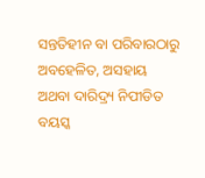ସନ୍ତତିହୀନ ବା ପରିବାରଠାରୁ ଅବହେଳିତ, ଅସହାୟ ଅଥବା ଦାରିଦ୍ର୍ୟ ନିପୀଡିତ ବୟସ୍କ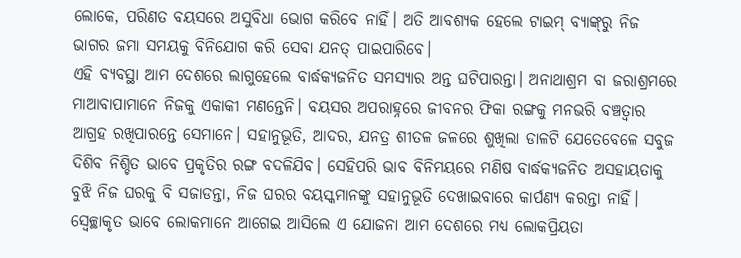ଲୋକେ, ପରିଣତ ବୟସରେ ଅସୁବିଧା ଭୋଗ କରିବେ ନାହିଁ। ଅତି ଆବଶ୍ୟକ ହେଲେ ଟାଇମ୍‌ ବ୍ୟାଙ୍କ୍‌ରୁ ନିଜ ଭାଗର ଜମା ସମୟକୁ ବିନିଯୋଗ କରି ସେବା ଯନତ୍ ପାଇପାରିବେ।
ଏହି ବ୍ୟବସ୍ଥା ଆମ ଦେଶରେ ଲାଗୁହେଲେ ବାର୍ଦ୍ଧକ୍ୟଜନିତ ସମସ୍ୟାର ଅନ୍ତ ଘଟିପାରନ୍ତା। ଅନାଥାଶ୍ରମ ବା ଜରାଶ୍ରମରେ ମାଆବାପାମାନେ ନିଜକୁ ଏକାକୀ ମଣନ୍ତେନି। ବୟସର ଅପରାହ୍ନରେ ଜୀବନର ଫିକା ରଙ୍ଗକୁ ମନଭରି ବଞ୍ଚତ୍ବାର ଆଗ୍ରହ ରଖିପାରନ୍ତେ ସେମାନେ। ସହାନୁଭୂତି, ଆଦର, ଯନତ୍ର ଶୀତଳ ଜଳରେ ଶୁଖିଲା ଡାଳଟି ଯେତେବେଳେ ସବୁଜ ଦିଶିବ ନିଶ୍ଚିତ ଭାବେ ପ୍ରକୃତିର ରଙ୍ଗ ବଦଳିଯିବ। ସେହିପରି ଭାବ ବିନିମୟରେ ମଣିଷ ବାର୍ଦ୍ଧକ୍ୟଜନିତ ଅସହାୟତାକୁ ବୁଝି ନିଜ ଘରକୁ ବି ସଜାଡନ୍ତା, ନିଜ ଘରର ବୟସ୍କମାନଙ୍କୁ ସହାନୁଭୂତି ଦେଖାଇବାରେ କାର୍ପଣ୍ୟ କରନ୍ତା ନାହିଁ। ସ୍ବେଚ୍ଛାକୃତ ଭାବେ ଲୋକମାନେ ଆଗେଇ ଆସିଲେ ଏ ଯୋଜନା ଆମ ଦେଶରେ ମଧ୍ୟ ଲୋକପ୍ରିୟତା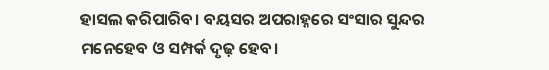ହାସଲ କରିପାରିବ। ବୟସର ଅପରାହ୍ନରେ ସଂସାର ସୁନ୍ଦର ମନେହେବ ଓ ସମ୍ପର୍କ ଦୃଢ଼ ହେବ।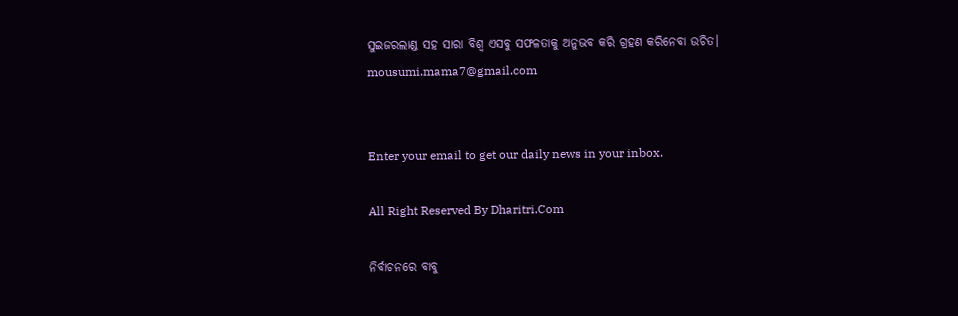ସୁଇଜରଲାଣ୍ଡ ସହ ସାରା ବିଶ୍ୱ ଏସବୁ ସଫଳତାକୁ ଅନୁଭବ କରି ଗ୍ରହଣ କରିନେବା ଉଚିତ।
mousumi.mama7@gmail.com


Enter your email to get our daily news in your inbox.

All Right Reserved By Dharitri.Com

ନିର୍ବାଚନରେ ବାବୁ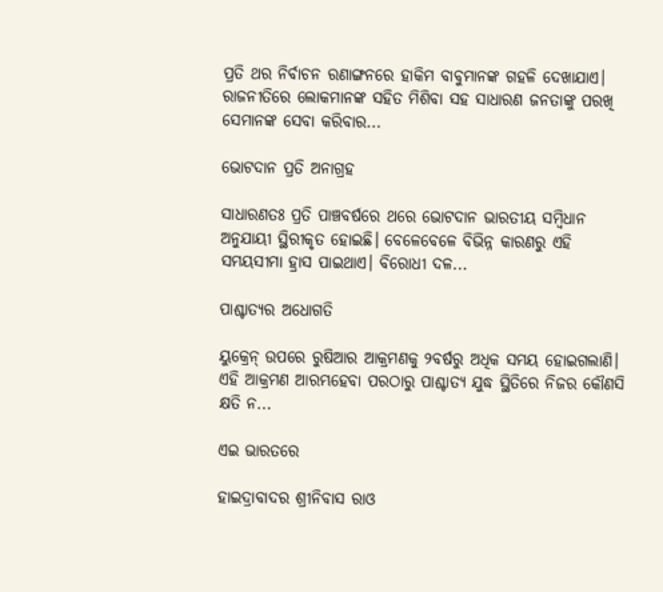ପ୍ରତି ଥର ନିର୍ବାଚନ ରଣାଙ୍ଗନରେ ହାକିମ ବାବୁମାନଙ୍କ ଗହଳି ଦେଖାଯାଏ। ରାଜନୀତିରେ ଲୋକମାନଙ୍କ ସହିତ ମିଶିବା ସହ ସାଧାରଣ ଜନତାଙ୍କୁ ପରଖି ସେମାନଙ୍କ ସେବା କରିବାର...

ଭୋଟଦାନ ପ୍ରତି ଅନାଗ୍ରହ

ସାଧାରଣତଃ ପ୍ରତି ପାଞ୍ଚବର୍ଷରେ ଥରେ ଭୋଟଦାନ ଭାରତୀୟ ସମ୍ବିଧାନ ଅନୁଯାୟୀ ସ୍ଥିରୀକୃତ ହୋଇଛି। ବେଳେବେଳେ ବିଭିନ୍ନ କାରଣରୁ ଏହି ସମୟସୀମା ହ୍ରାସ ପାଇଥାଏ। ବିରୋଧୀ ଦଳ...

ପାଶ୍ଚାତ୍ୟର ଅଧୋଗତି

ୟୁକ୍ରେନ୍‌ ଉପରେ ରୁଷିଆର ଆକ୍ରମଣକୁ ୨ବର୍ଷରୁ ଅଧିକ ସମୟ ହୋଇଗଲାଣି। ଏହି ଆକ୍ରମଣ ଆରମ୍ଭହେବା ପରଠାରୁ ପାଶ୍ଚାତ୍ୟ ଯୁଦ୍ଧ ସ୍ଥିତିରେ ନିଜର କୌଣସି କ୍ଷତି ନ...

ଏଇ ଭାରତରେ

ହାଇଦ୍ରାବାଦର ଶ୍ରୀନିବାସ ରାଓ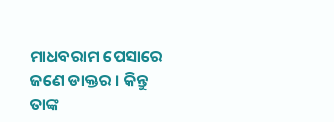ମାଧବରାମ ପେସାରେ ଜଣେ ଡାକ୍ତର । କିନ୍ତୁ ତାଙ୍କ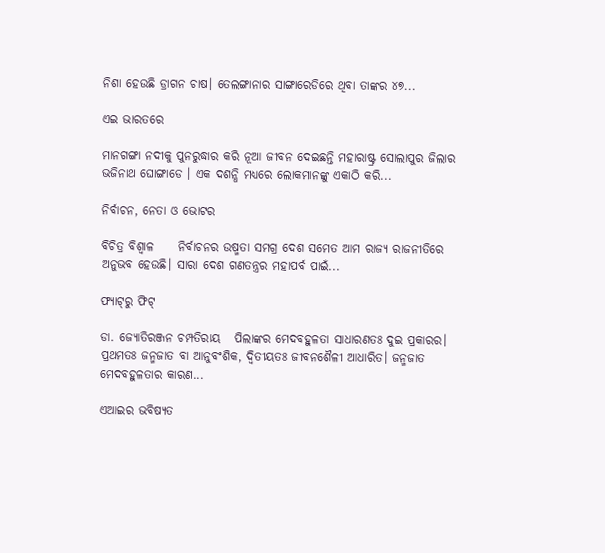ନିଶା ହେଉଛି ଡ୍ରାଗନ ଚାଷ। ତେଲଙ୍ଗାନାର ସାଙ୍ଗାରେଡିରେ ଥିବା ତାଙ୍କର ୪୭...

ଏଇ ଭାରତରେ

ମାନଗଙ୍ଗା ନଦୀକୁ ପୁନରୁଦ୍ଧାର କରି ନୂଆ ଜୀବନ ଦେଇଛନ୍ତି ମହାରାଷ୍ଟ୍ର ସୋଲାପୁର ଜିଲାର ଭଜିନାଥ ଘୋଙ୍ଗାଡେ । ଏକ ଦଶନ୍ଧି ମଧ୍ୟରେ ଲୋକମାନଙ୍କୁ ଏକାଠି କରି...

ନିର୍ବାଚନ, ନେତା ଓ ଭୋଟର

ବିଚିତ୍ର ବିଶ୍ୱାଳ     ନିର୍ବାଚନର ଉଷ୍ମତା ସମଗ୍ର ଦେଶ ସମେତ ଆମ ରାଜ୍ୟ ରାଜନୀତିରେ ଅନୁଭବ ହେଉଛି। ସାରା ଦେଶ ଗଣତନ୍ତ୍ରର ମହାପର୍ବ ପାଇଁ...

ଫ୍ୟାଟ୍‌ରୁ ଫିଟ୍‌

ଡା. ଜ୍ୟୋତିରଞ୍ଜନ ଚମ୍ପତିରାୟ   ପିଲାଙ୍କର ମେଦବହୁଳତା ସାଧାରଣତଃ ଦୁଇ ପ୍ରକାରର। ପ୍ରଥମତଃ ଜନ୍ମଜାତ ବା ଆନୁବଂଶିକ, ଦ୍ୱିତୀୟତଃ ଜୀବନଶୈଳୀ ଆଧାରିତ। ଜନ୍ମଜାତ ମେଦବହୁଳତାର କାରଣ...

ଏଆଇର ଭବିଷ୍ୟତ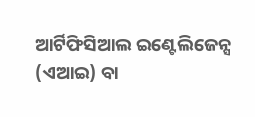ଆର୍ଟିଫିସିଆଲ ଇଣ୍ଟେଲିଜେନ୍ସ (ଏଆଇ) ବା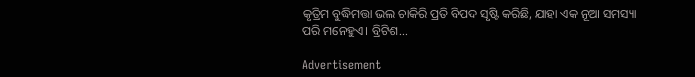କୃତ୍ରିମ ବୁଦ୍ଧିମତ୍ତା ଭଲ ଚାକିରି ପ୍ରତି ବିପଦ ସୃଷ୍ଟି କରିଛି, ଯାହା ଏକ ନୂଆ ସମସ୍ୟା ପରି ମନେହୁଏ। ବ୍ରିଟିଶ...

Advertisement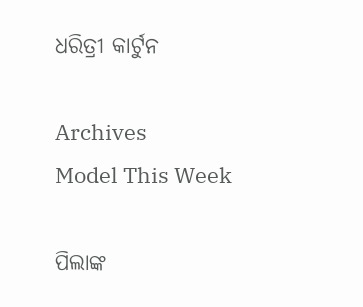ଧରିତ୍ରୀ କାର୍ଟୁନ

Archives
Model This Week

ପିଲାଙ୍କ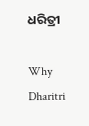ଧରିତ୍ରୀ

Why Dharitri